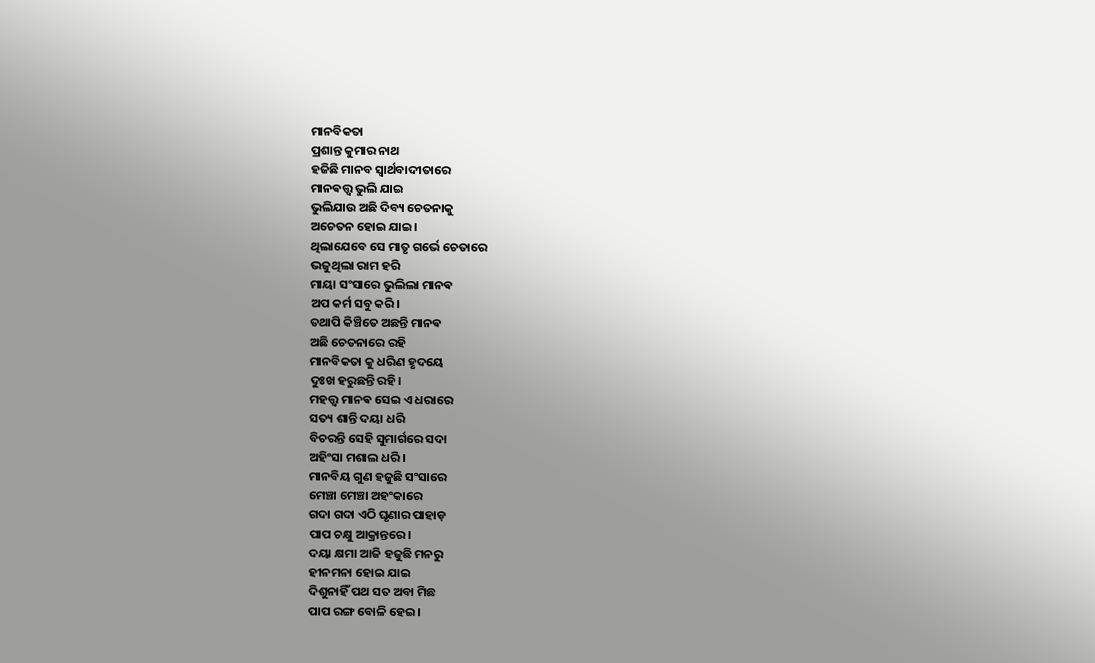ମାନବିକତା
ପ୍ରଶାନ୍ତ କୁମାର ନାଥ
ହଜିଛି ମାନବ ସ୍ଵାର୍ଥବାଦୀତାରେ
ମାନଵତ୍ତ୍ଵ ଭୁଲି ଯାଇ
ଭୁଲିଯାଉ ଅଛି ଦିବ୍ୟ ଚେତନାକୁ
ଅଚେତନ ହୋଇ ଯାଇ।
ଥିଲାଯେବେ ସେ ମାତୃ ଗର୍ଭେ ଚେତାରେ
ଭଜୁଥିଲା ରାମ ହରି
ମାୟା ସଂସାରେ ଭୁଲିଲା ମାନଵ
ଅପ କର୍ମ ସବୁ କରି।
ତଥାପି କିଞ୍ଚିତେ ଅଛନ୍ତି ମାନଵ
ଅଛି ଚେତନାରେ ରହି
ମାନବିକତା କୁ ଧରିଣ ହୃଦୟେ
ଦୁଃଖ ହରୁଛନ୍ତି ରହି।
ମହତ୍ତ୍ଵ ମାନଵ ସେଇ ଏ ଧରାରେ
ସତ୍ୟ ଶାନ୍ତି ଦୟା ଧରି
ବିଚରନ୍ତି ସେହି ସୁମାର୍ଗରେ ସଦା
ଅହିଂସା ମଶାଲ ଧରି।
ମାନବିୟ ଗୁଣ ହଜୁଛି ସଂସାରେ
ମେଞ୍ଚା ମେଞ୍ଚା ଅହଂକାରେ
ଗଦା ଗଦା ଏଠି ଘୃଣାର ପାହାଡ଼
ପାପ ଚକ୍ଷୁ ଆକ୍ରାନ୍ତରେ।
ଦୟା କ୍ଷମା ଆଜି ହଜୁଛି ମନରୁ
ହୀନମନା ହୋଇ ଯାଇ
ଦିଶୁନାହିଁ ପଥ ସତ ଅବା ମିଛ
ପାପ ରଙ୍ଗ ବୋଳି ହେଇ।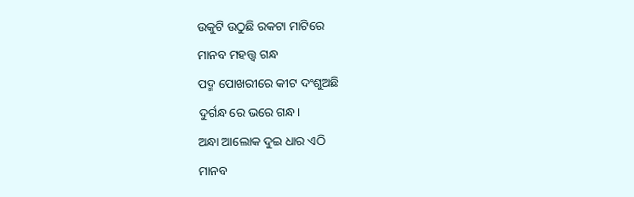ଉକୁଟି ଉଠୁଛି ରକଟା ମାଟିରେ
ମାନବ ମହତ୍ତ୍ଵ ଗନ୍ଧ
ପଦ୍ମ ପୋଖରୀରେ କୀଟ ଦଂଶୁଅଛି
ଦୁର୍ଗନ୍ଧ ରେ ଭରେ ଗନ୍ଧ।
ଅନ୍ଧା ଆଲୋକ ଦୁଇ ଧାର ଏଠି
ମାନବ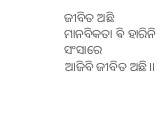ଜୀବିତ ଅଛି
ମାନବିକତା ଵି ହାରିନି ସଂସାରେ
ଆଜିବି ଜୀବିତ ଅଛି।।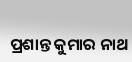ପ୍ରଶାନ୍ତ କୁମାର ନାଥ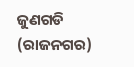ଜୁଣଗଡି (ରାଜନଗର)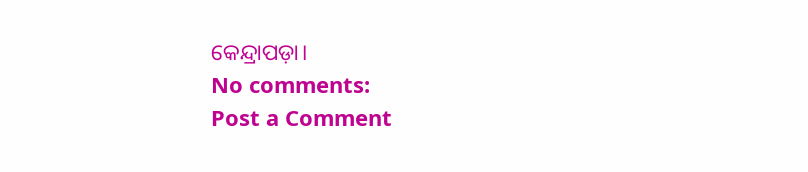କେନ୍ଦ୍ରାପଡ଼ା।
No comments:
Post a Comment